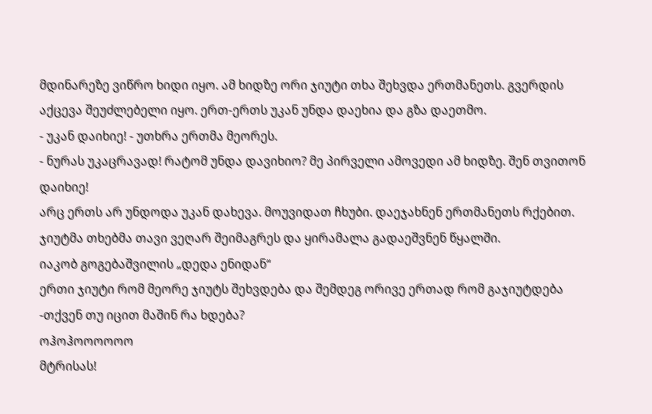მდინარეზე ვიწრო ხიდი იყო. ამ ხიდზე ორი ჯიუტი თხა შეხვდა ერთმანეთს. გვერდის აქცევა შეუძლებელი იყო. ერთ-ერთს უკან უნდა დაეხია და გზა დაეთმო.
- უკან დაიხიე! - უთხრა ერთმა მეორეს.
- ნურას უკაცრავად! რატომ უნდა დავიხიო? მე პირველი ამოვედი ამ ხიდზე. შენ თვითონ დაიხიე!
არც ერთს არ უნდოდა უკან დახევა. მოუვიდათ ჩხუბი. დაეჯახნენ ერთმანეთს რქებით. ჯიუტმა თხებმა თავი ვეღარ შეიმაგრეს და ყირამალა გადაეშვნენ წყალში.
იაკობ გოგებაშვილის „დედა ენიდან“
ერთი ჯიუტი რომ მეორე ჯიუტს შეხვდება და შემდეგ ორივე ერთად რომ გაჯიუტდება -თქვენ თუ იცით მაშინ რა ხდება?
ოჰოჰოოოოოო
მტრისას!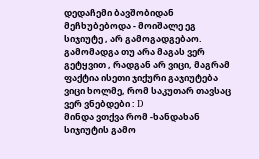დედაჩემი ბავშობიდან მეჩხუბებოდა - მოიშალე ეგ სიჯიუტე , არ გამოგადგებაო.
გამომადგა თუ არა მაგას ვერ გეტყვით , რადგან არ ვიცი, მაგრამ ფაქტია ისეთი ჯიქური გაჯიუტება ვიცი ხოლმე, რომ საკუთარ თავსაც ვერ ვნებდები : D
მინდა ვთქვა რომ -ხანდახან სიჯიუტის გამო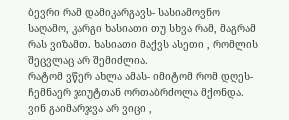ბევრი რამ დამიკარგავს- სასიამოვნო საღამო, კარგი ხასიათი თუ სხვა რამ, მაგრამ რას ვიზამთ. ხასიათი მაქვს ასეთი , რომლის შეცვლაც არ შემიძლია.
რატომ ვწერ ახლა ამას- იმიტომ რომ დღეს- ჩემნაერ ჯიუტთან ორთაბრძოლა მქონდა.
ვინ გაიმარჯვა არ ვიცი ,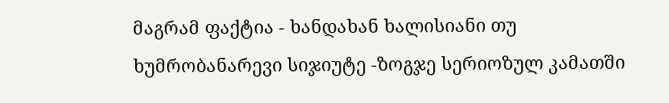მაგრამ ფაქტია - ხანდახან ხალისიანი თუ ხუმრობანარევი სიჯიუტე -ზოგჯე სერიოზულ კამათში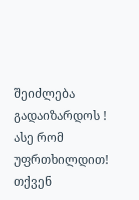შეიძლება გადაიზარდოს !
ასე რომ უფრთხილდით!
თქვენ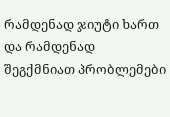რამდენად ჯიუტი ხართ და რამდენად შეგქმნიათ პრობლემები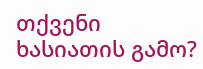თქვენი ხასიათის გამო?